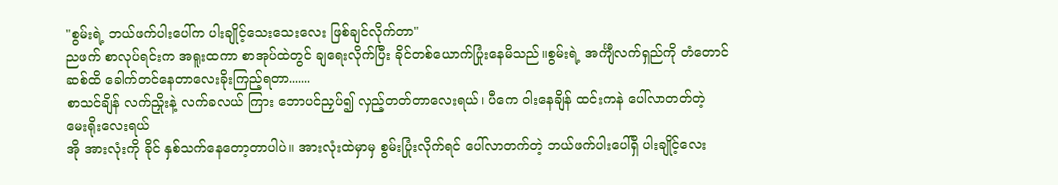"စွမ်းရဲ့ ဘယ်ဖက်ပါးပေါ်က ပါးချိုင့်သေးသေးလေး ဖြစ်ချင်လိုက်တာ"
ညဖက် စာလုပ်ရင်းက အရူးထကာ စာအုပ်ထဲတွင် ချရေးလိုက်ပြီး ခိုင်တစ်ယောက်ပြုံးနေမိသည်။စွမ်းရဲ့ အင်္ကျီလက်ရှည်ကို တံတောင်ဆစ်ထိ ခေါက်တင်နေတာလေးခိုးကြည့်ရတာ.......
စာသင်ချိန် လက်ညှိုးနဲ့ လက်ခလယ် ကြား ဘောပင်ညှပ်၍ လှည့်တတ်တာလေးရယ်၊ ပီကေ ဝါးနေချိန် ထင်းကနဲ ပေါ်လာတတ်တဲ့ မေးရိုးလေးရယ်
အို အားလုံးကို ခိုင် နှစ်သက်နေတော့တာပါပဲ။ အားလုံးထဲမှာမှ စွမ်းပြုံးလိုက်ရင် ပေါ်လာတက်တဲ့ ဘယ်ဖက်ပါးပေါ်ရှိ ပါးချိုင့်လေး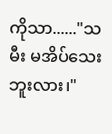ကိုသာ......"သမီး မအိပ်သေးဘူးလား၊"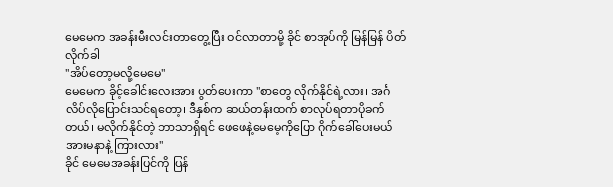မေမေက အခန်းမီးလင်းတာတွေ့ပြီး ဝင်လာတာမို့ ခိုင် စာအုပ်ကို မြန်မြန် ပိတ်လိုက်ခါ
"အိပ်တော့မလို့မေမေ"
မေမေက ခိုင့်ခေါင်းလေးအား ပွတ်ပေးကာ "စာတွေ လိုက်နိုင်ရဲ့လား၊ အင်္ဂလိပ်လိုပြောင်းသင်ရတော့၊ ဒီနှစ်က ဆယ်တန်းထက် စာလုပ်ရတာပိုခက်တယ်၊ မလိုက်နိုင်တဲ့ ဘာသာရှိရင် ဖေဖေနဲ့မေမေ့ကိုပြော ဂိုက်ခေါ်ပေးမယ် အားမနာနဲ့ ကြားလား"
ခိုင် မေမေအခန်းပြင်ကို ပြန်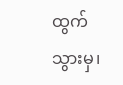ထွက်သွားမှ၊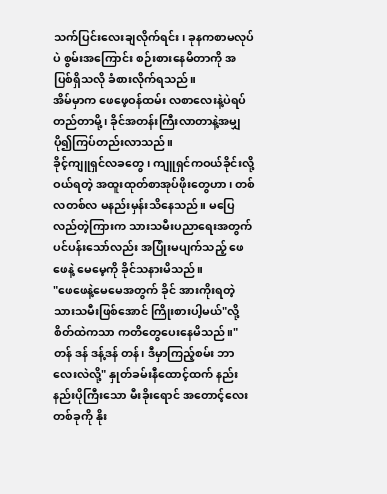သက်ပြင်းလေးချလိုက်ရင်း၊ ခုနကစာမလုပ်ပဲ စွမ်းအကြောင်း စဉ်းစားနေမိတာကို အပြစ်ရှိသလို ခံစားလိုက်ရသည်။
အိမ်မှာက ဖေဖေ့ဝန်ထမ်း လစာလေးနဲ့ပဲရပ်တည်တာမို့၊ ခိုင်အတန်းကြီးလာတာနဲ့အမျှ ပို၍ကြပ်တည်းလာသည်။
ခိုင့်ကျူရှင်လခတွေ ၊ ကျူရှင်ကဝယ်ခိုင်းလို့ဝယ်ရတဲ့ အထူးထုတ်စာအုပ်ဖိုးတွေဟာ၊ တစ်လတစ်လ မနည်းမှန်းသိနေသည်။ မပြေလည်တဲ့ကြားက သားသမီးပညာရေးအတွက် ပင်ပန်းသော်လည်း အပြုံးမပျက်သည့် ဖေဖေနဲ့ မေမေ့ကို ခိုင်သနားမိသည်။
"ဖေဖေနဲ့မေမေအတွက် ခိုင် အားကိုးရတဲ့သားသမီးဖြစ်အောင် ကြိုးစားပါ့မယ်"လို့ စိတ်ထဲကသာ ကတိတွေပေးနေမိသည်။"တန် ဒန် ဒန့်ဒန် တန်၊ ဒီမှာကြည့်စမ်း ဘာလေးလဲလို့" နှုတ်ခမ်းနီထောင့်ထက် နည်းနည်းပိုကြီးသော မီးခိုးရောင် အတောင့်လေး တစ်ခုကို နိုး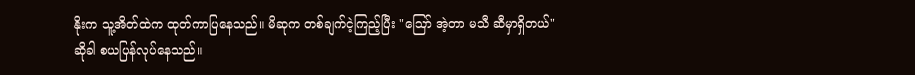နိုးက သူ့အိတ်ထဲက ထုတ်ကာပြနေသည်။ မိဆုက တစ်ချက်ငဲ့ကြည့်ပြီး "ဪ အဲ့တာ မသီ ဆီမှာရှိတယ်"ဆိုခါ စယပြန်လုပ်နေသည်။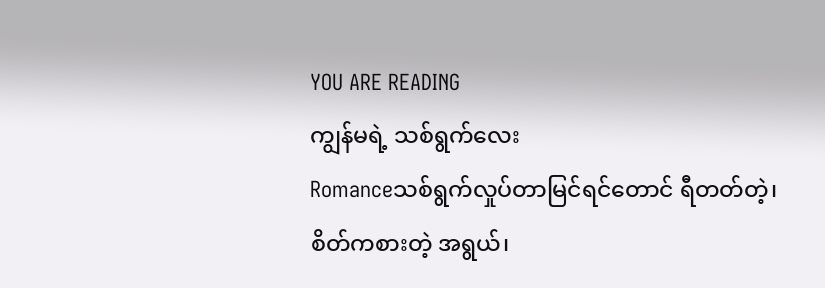YOU ARE READING
ကျွန်မရဲ့ သစ်ရွက်လေး
Romanceသစ်ရွက်လှုပ်တာမြင်ရင်တောင် ရီတတ်တဲ့၊ စိတ်ကစားတဲ့ အရွယ်၊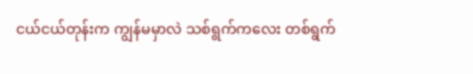ငယ်ငယ်တုန်းက ကျွန်မမှာလဲ သစ်ရွက်ကလေး တစ်ရွက်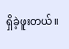ရှိခဲ့ဖူးတယ်။